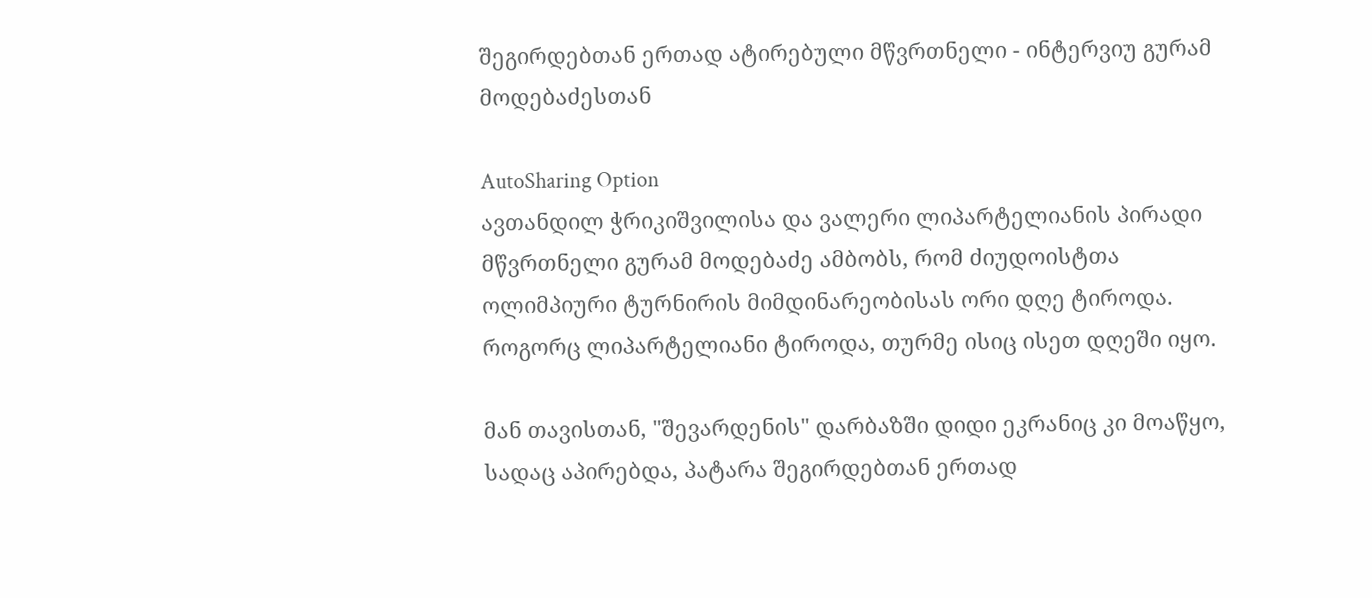შეგირდებთან ერთად ატირებული მწვრთნელი - ინტერვიუ გურამ მოდებაძესთან

AutoSharing Option
ავთანდილ ჭრიკიშვილისა და ვალერი ლიპარტელიანის პირადი მწვრთნელი გურამ მოდებაძე ამბობს, რომ ძიუდოისტთა ოლიმპიური ტურნირის მიმდინარეობისას ორი დღე ტიროდა. როგორც ლიპარტელიანი ტიროდა, თურმე ისიც ისეთ დღეში იყო.

მან თავისთან, "შევარდენის" დარბაზში დიდი ეკრანიც კი მოაწყო, სადაც აპირებდა, პატარა შეგირდებთან ერთად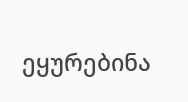ეყურებინა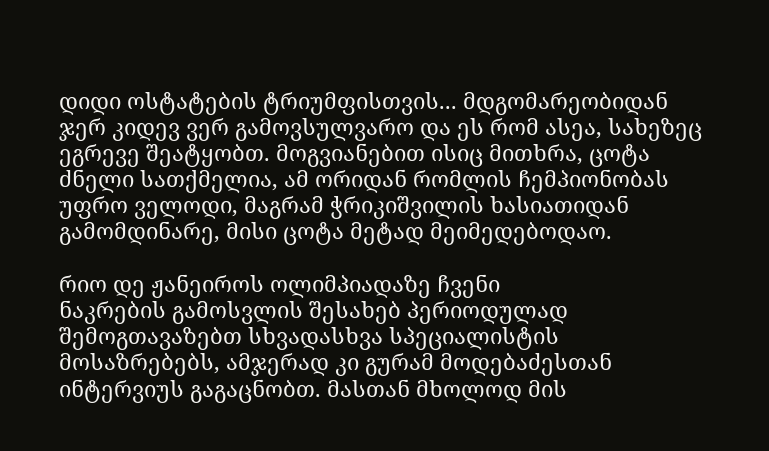დიდი ოსტატების ტრიუმფისთვის... მდგომარეობიდან ჯერ კიდევ ვერ გამოვსულვარო და ეს რომ ასეა, სახეზეც ეგრევე შეატყობთ. მოგვიანებით ისიც მითხრა, ცოტა ძნელი სათქმელია, ამ ორიდან რომლის ჩემპიონობას უფრო ველოდი, მაგრამ ჭრიკიშვილის ხასიათიდან გამომდინარე, მისი ცოტა მეტად მეიმედებოდაო.

რიო დე ჟანეიროს ოლიმპიადაზე ჩვენი
ნაკრების გამოსვლის შესახებ პერიოდულად შემოგთავაზებთ სხვადასხვა სპეციალისტის მოსაზრებებს, ამჯერად კი გურამ მოდებაძესთან ინტერვიუს გაგაცნობთ. მასთან მხოლოდ მის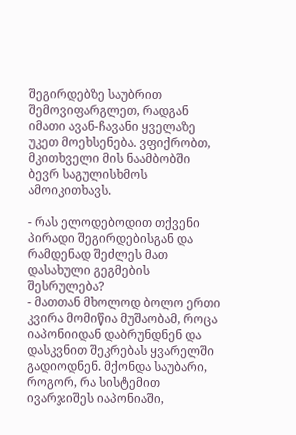შეგირდებზე საუბრით შემოვიფარგლეთ, რადგან იმათი ავან-ჩავანი ყველაზე უკეთ მოეხსენება. ვფიქრობთ, მკითხველი მის ნაამბობში ბევრ საგულისხმოს ამოიკითხავს.

- რას ელოდებოდით თქვენი პირადი შეგირდებისგან და რამდენად შეძლეს მათ დასახული გეგმების შესრულება?
- მათთან მხოლოდ ბოლო ერთი კვირა მომიწია მუშაობამ, როცა იაპონიიდან დაბრუნდნენ და დასკვნით შეკრებას ყვარელში გადიოდნენ. მქონდა საუბარი, როგორ, რა სისტემით ივარჯიშეს იაპონიაში,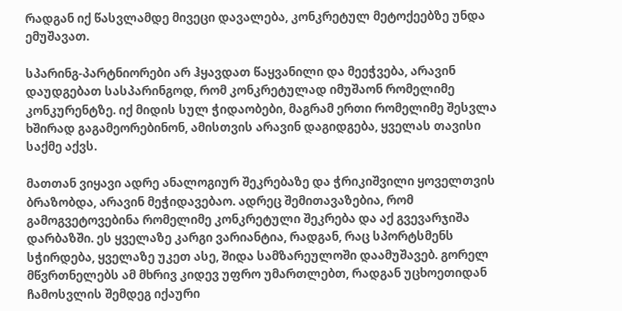რადგან იქ წასვლამდე მივეცი დავალება, კონკრეტულ მეტოქეებზე უნდა ემუშავათ.

სპარინგ-პარტნიორები არ ჰყავდათ წაყვანილი და მეეჭვება, არავინ დაუდგებათ სასპარინგოდ, რომ კონკრეტულად იმუშაონ რომელიმე კონკურენტზე. იქ მიდის სულ ჭიდაობები, მაგრამ ერთი რომელიმე შესვლა ხშირად გაგამეორებინონ, ამისთვის არავინ დაგიდგება, ყველას თავისი საქმე აქვს.

მათთან ვიყავი ადრე ანალოგიურ შეკრებაზე და ჭრიკიშვილი ყოველთვის ბრაზობდა, არავინ მეჭიდავებაო. ადრეც შემითავაზებია, რომ გამოგვეტოვებინა რომელიმე კონკრეტული შეკრება და აქ გვევარჯიშა დარბაზში. ეს ყველაზე კარგი ვარიანტია, რადგან, რაც სპორტსმენს სჭირდება, ყველაზე უკეთ ასე, შიდა სამზარეულოში დაამუშავებ. გორელ მწვრთნელებს ამ მხრივ კიდევ უფრო უმართლებთ, რადგან უცხოეთიდან ჩამოსვლის შემდეგ იქაური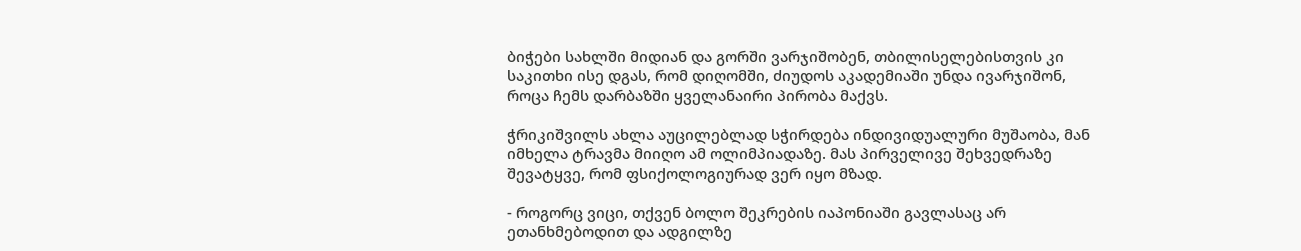ბიჭები სახლში მიდიან და გორში ვარჯიშობენ, თბილისელებისთვის კი საკითხი ისე დგას, რომ დიღომში, ძიუდოს აკადემიაში უნდა ივარჯიშონ, როცა ჩემს დარბაზში ყველანაირი პირობა მაქვს.

ჭრიკიშვილს ახლა აუცილებლად სჭირდება ინდივიდუალური მუშაობა, მან იმხელა ტრავმა მიიღო ამ ოლიმპიადაზე. მას პირველივე შეხვედრაზე შევატყვე, რომ ფსიქოლოგიურად ვერ იყო მზად.

- როგორც ვიცი, თქვენ ბოლო შეკრების იაპონიაში გავლასაც არ ეთანხმებოდით და ადგილზე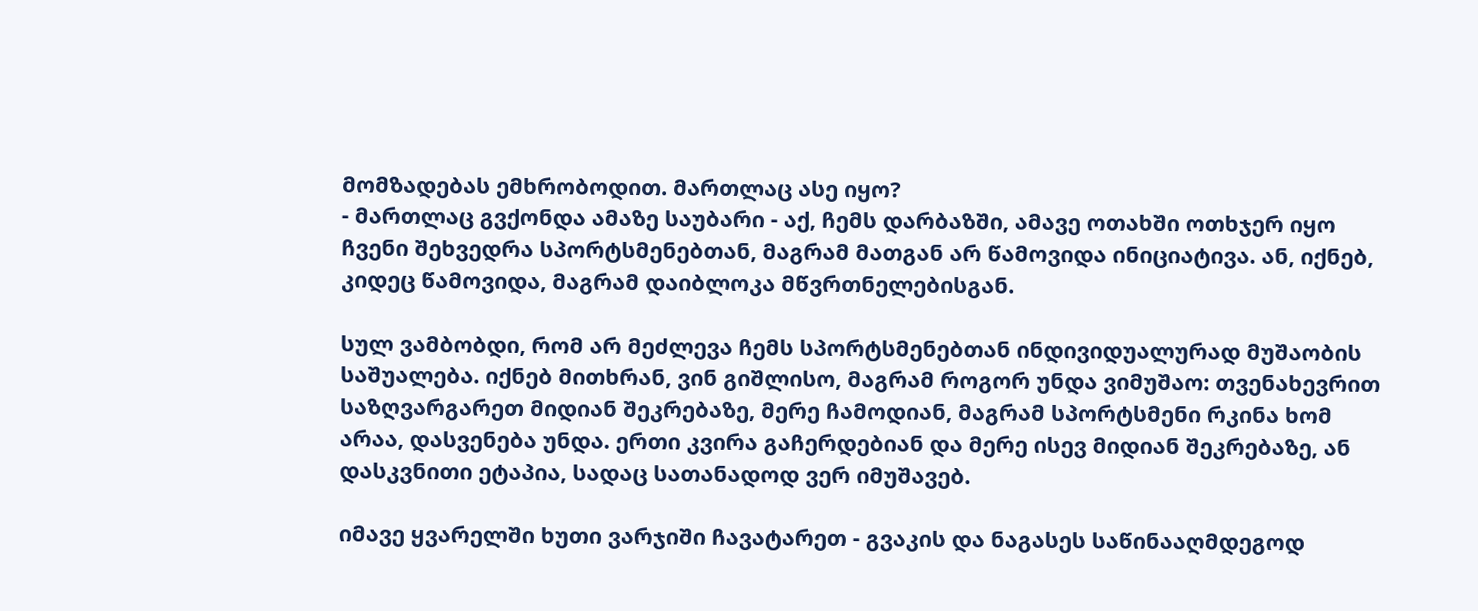მომზადებას ემხრობოდით. მართლაც ასე იყო?
- მართლაც გვქონდა ამაზე საუბარი - აქ, ჩემს დარბაზში, ამავე ოთახში ოთხჯერ იყო ჩვენი შეხვედრა სპორტსმენებთან, მაგრამ მათგან არ წამოვიდა ინიციატივა. ან, იქნებ, კიდეც წამოვიდა, მაგრამ დაიბლოკა მწვრთნელებისგან.

სულ ვამბობდი, რომ არ მეძლევა ჩემს სპორტსმენებთან ინდივიდუალურად მუშაობის საშუალება. იქნებ მითხრან, ვინ გიშლისო, მაგრამ როგორ უნდა ვიმუშაო: თვენახევრით საზღვარგარეთ მიდიან შეკრებაზე, მერე ჩამოდიან, მაგრამ სპორტსმენი რკინა ხომ არაა, დასვენება უნდა. ერთი კვირა გაჩერდებიან და მერე ისევ მიდიან შეკრებაზე, ან დასკვნითი ეტაპია, სადაც სათანადოდ ვერ იმუშავებ.

იმავე ყვარელში ხუთი ვარჯიში ჩავატარეთ - გვაკის და ნაგასეს საწინააღმდეგოდ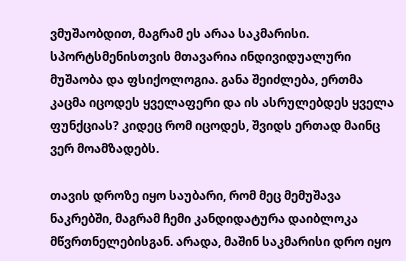ვმუშაობდით, მაგრამ ეს არაა საკმარისი. სპორტსმენისთვის მთავარია ინდივიდუალური მუშაობა და ფსიქოლოგია. განა შეიძლება, ერთმა კაცმა იცოდეს ყველაფერი და ის ასრულებდეს ყველა ფუნქციას? კიდეც რომ იცოდეს, შვიდს ერთად მაინც ვერ მოამზადებს.

თავის დროზე იყო საუბარი, რომ მეც მემუშავა ნაკრებში, მაგრამ ჩემი კანდიდატურა დაიბლოკა მწვრთნელებისგან. არადა, მაშინ საკმარისი დრო იყო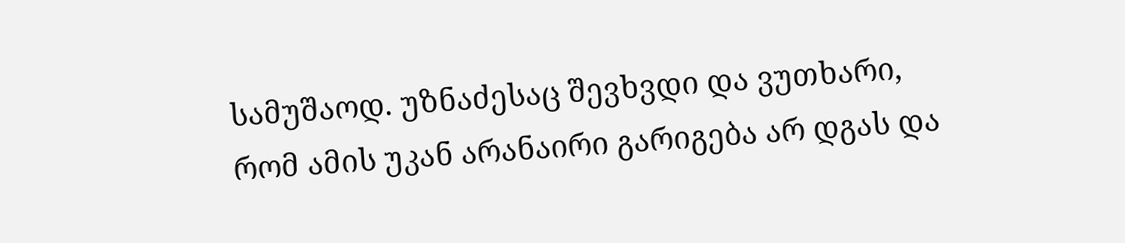სამუშაოდ. უზნაძესაც შევხვდი და ვუთხარი, რომ ამის უკან არანაირი გარიგება არ დგას და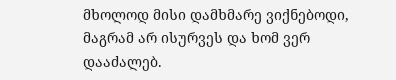მხოლოდ მისი დამხმარე ვიქნებოდი, მაგრამ არ ისურვეს და ხომ ვერ დააძალებ.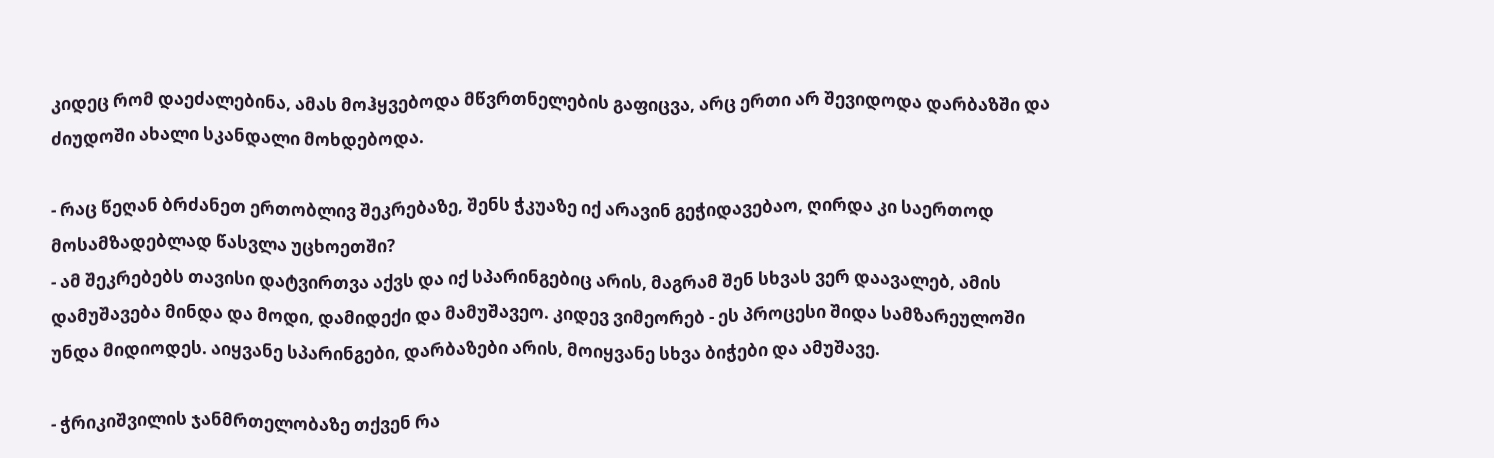კიდეც რომ დაეძალებინა, ამას მოჰყვებოდა მწვრთნელების გაფიცვა, არც ერთი არ შევიდოდა დარბაზში და ძიუდოში ახალი სკანდალი მოხდებოდა.

- რაც წეღან ბრძანეთ ერთობლივ შეკრებაზე, შენს ჭკუაზე იქ არავინ გეჭიდავებაო, ღირდა კი საერთოდ მოსამზადებლად წასვლა უცხოეთში?
- ამ შეკრებებს თავისი დატვირთვა აქვს და იქ სპარინგებიც არის, მაგრამ შენ სხვას ვერ დაავალებ, ამის დამუშავება მინდა და მოდი, დამიდექი და მამუშავეო. კიდევ ვიმეორებ - ეს პროცესი შიდა სამზარეულოში უნდა მიდიოდეს. აიყვანე სპარინგები, დარბაზები არის, მოიყვანე სხვა ბიჭები და ამუშავე.

- ჭრიკიშვილის ჯანმრთელობაზე თქვენ რა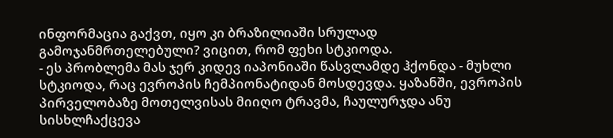ინფორმაცია გაქვთ, იყო კი ბრაზილიაში სრულად გამოჯანმრთელებული? ვიცით, რომ ფეხი სტკიოდა.
- ეს პრობლემა მას ჯერ კიდევ იაპონიაში წასვლამდე ჰქონდა - მუხლი სტკიოდა, რაც ევროპის ჩემპიონატიდან მოსდევდა. ყაზანში, ევროპის პირველობაზე მოთელვისას მიიღო ტრავმა, ჩაულურჯდა ანუ სისხლჩაქცევა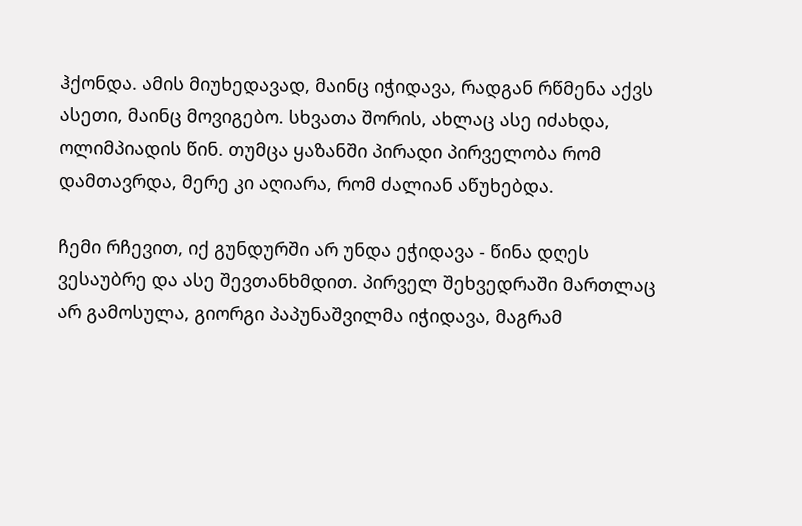ჰქონდა. ამის მიუხედავად, მაინც იჭიდავა, რადგან რწმენა აქვს ასეთი, მაინც მოვიგებო. სხვათა შორის, ახლაც ასე იძახდა, ოლიმპიადის წინ. თუმცა ყაზანში პირადი პირველობა რომ დამთავრდა, მერე კი აღიარა, რომ ძალიან აწუხებდა.

ჩემი რჩევით, იქ გუნდურში არ უნდა ეჭიდავა - წინა დღეს ვესაუბრე და ასე შევთანხმდით. პირველ შეხვედრაში მართლაც არ გამოსულა, გიორგი პაპუნაშვილმა იჭიდავა, მაგრამ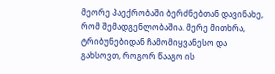მეორე პაექრობაში ბერძნებთან დავინახე, რომ შემადგენლობაშია. მერე მითხრა, ტრიბუნებიდან ჩამომიყვანესო და გახსოვთ, როგორ წააგო ის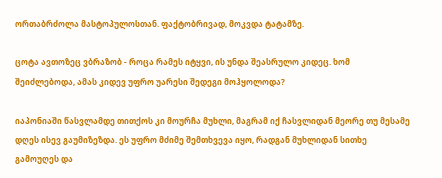ორთაბრძოლა მასტოპულოსთან. ფაქტობრივად, მოკვდა ტატამზე.

ცოტა ავთოზეც ვბრაზობ - როცა რამეს იტყვი, ის უნდა შეასრულო კიდეც. ხომ შეიძლებოდა, ამას კიდევ უფრო უარესი შედეგი მოჰყოლოდა?

იაპონიაში წასვლამდე თითქოს კი მოურჩა მუხლი, მაგრამ იქ ჩასვლიდან მეორე თუ მესამე დღეს ისევ გაუმიზეზდა. ეს უფრო მძიმე შემთხვევა იყო, რადგან მუხლიდან სითხე გამოუღეს და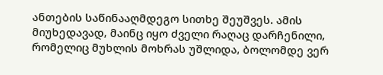ანთების საწინააღმდეგო სითხე შეუშვეს. ამის მიუხედავად, მაინც იყო ძველი რაღაც დარჩენილი, რომელიც მუხლის მოხრას უშლიდა, ბოლომდე ვერ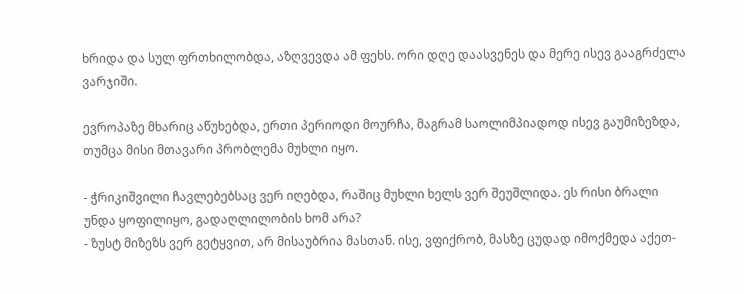ხრიდა და სულ ფრთხილობდა, აზღვევდა ამ ფეხს. ორი დღე დაასვენეს და მერე ისევ გააგრძელა ვარჯიში.

ევროპაზე მხარიც აწუხებდა, ერთი პერიოდი მოურჩა, მაგრამ საოლიმპიადოდ ისევ გაუმიზეზდა, თუმცა მისი მთავარი პრობლემა მუხლი იყო.

- ჭრიკიშვილი ჩავლებებსაც ვერ იღებდა, რაშიც მუხლი ხელს ვერ შეუშლიდა. ეს რისი ბრალი უნდა ყოფილიყო, გადაღლილობის ხომ არა?
- ზუსტ მიზეზს ვერ გეტყვით, არ მისაუბრია მასთან. ისე, ვფიქრობ, მასზე ცუდად იმოქმედა აქეთ-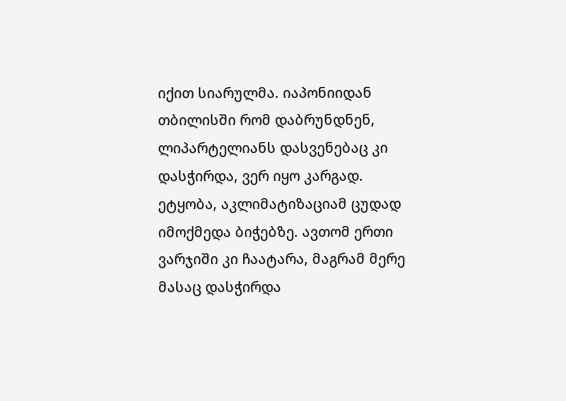იქით სიარულმა. იაპონიიდან თბილისში რომ დაბრუნდნენ, ლიპარტელიანს დასვენებაც კი დასჭირდა, ვერ იყო კარგად. ეტყობა, აკლიმატიზაციამ ცუდად იმოქმედა ბიჭებზე. ავთომ ერთი ვარჯიში კი ჩაატარა, მაგრამ მერე მასაც დასჭირდა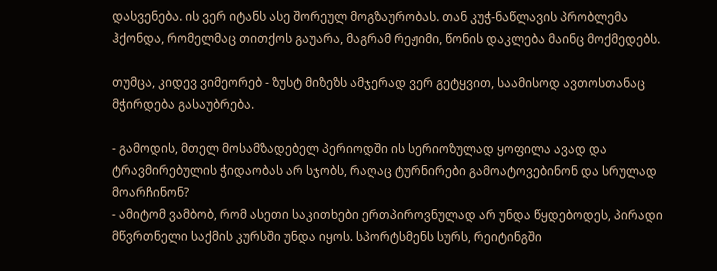დასვენება. ის ვერ იტანს ასე შორეულ მოგზაურობას. თან კუჭ-ნაწლავის პრობლემა ჰქონდა, რომელმაც თითქოს გაუარა, მაგრამ რეჟიმი, წონის დაკლება მაინც მოქმედებს.

თუმცა, კიდევ ვიმეორებ - ზუსტ მიზეზს ამჯერად ვერ გეტყვით, საამისოდ ავთოსთანაც მჭირდება გასაუბრება.

- გამოდის, მთელ მოსამზადებელ პერიოდში ის სერიოზულად ყოფილა ავად და ტრავმირებულის ჭიდაობას არ სჯობს, რაღაც ტურნირები გამოატოვებინონ და სრულად მოარჩინონ?
- ამიტომ ვამბობ, რომ ასეთი საკითხები ერთპიროვნულად არ უნდა წყდებოდეს, პირადი მწვრთნელი საქმის კურსში უნდა იყოს. სპორტსმენს სურს, რეიტინგში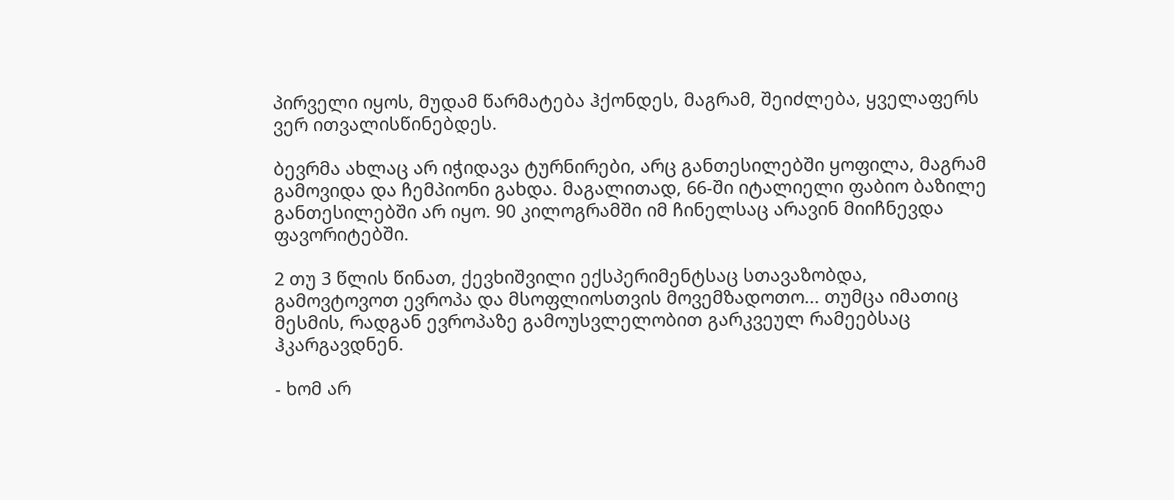პირველი იყოს, მუდამ წარმატება ჰქონდეს, მაგრამ, შეიძლება, ყველაფერს ვერ ითვალისწინებდეს.

ბევრმა ახლაც არ იჭიდავა ტურნირები, არც განთესილებში ყოფილა, მაგრამ გამოვიდა და ჩემპიონი გახდა. მაგალითად, 66-ში იტალიელი ფაბიო ბაზილე განთესილებში არ იყო. 90 კილოგრამში იმ ჩინელსაც არავინ მიიჩნევდა ფავორიტებში.

2 თუ 3 წლის წინათ, ქევხიშვილი ექსპერიმენტსაც სთავაზობდა, გამოვტოვოთ ევროპა და მსოფლიოსთვის მოვემზადოთო... თუმცა იმათიც მესმის, რადგან ევროპაზე გამოუსვლელობით გარკვეულ რამეებსაც ჰკარგავდნენ.

- ხომ არ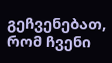გეჩვენებათ, რომ ჩვენი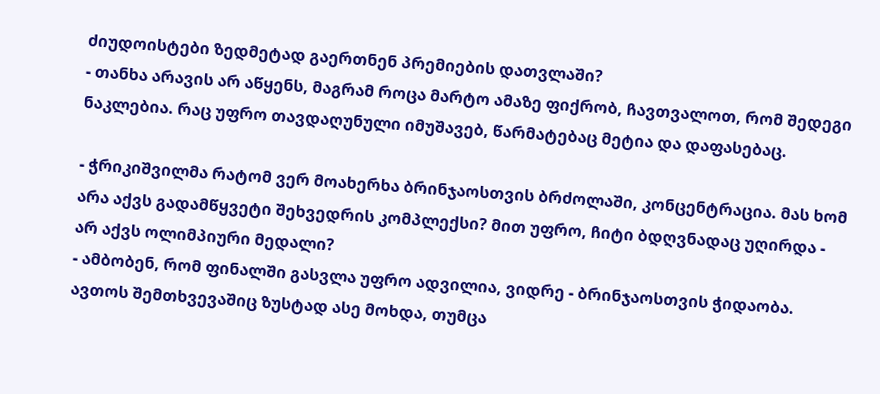ძიუდოისტები ზედმეტად გაერთნენ პრემიების დათვლაში?
- თანხა არავის არ აწყენს, მაგრამ როცა მარტო ამაზე ფიქრობ, ჩავთვალოთ, რომ შედეგი ნაკლებია. რაც უფრო თავდაღუნული იმუშავებ, წარმატებაც მეტია და დაფასებაც.

- ჭრიკიშვილმა რატომ ვერ მოახერხა ბრინჯაოსთვის ბრძოლაში, კონცენტრაცია. მას ხომ არა აქვს გადამწყვეტი შეხვედრის კომპლექსი? მით უფრო, ჩიტი ბდღვნადაც უღირდა - არ აქვს ოლიმპიური მედალი?
- ამბობენ, რომ ფინალში გასვლა უფრო ადვილია, ვიდრე - ბრინჯაოსთვის ჭიდაობა. ავთოს შემთხვევაშიც ზუსტად ასე მოხდა, თუმცა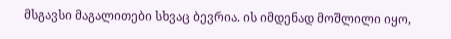მსგავსი მაგალითები სხვაც ბევრია. ის იმდენად მოშლილი იყო,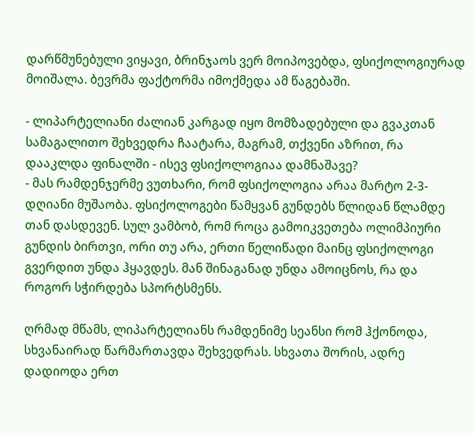დარწმუნებული ვიყავი, ბრინჯაოს ვერ მოიპოვებდა, ფსიქოლოგიურად მოიშალა. ბევრმა ფაქტორმა იმოქმედა ამ წაგებაში.

- ლიპარტელიანი ძალიან კარგად იყო მომზადებული და გვაკთან სამაგალითო შეხვედრა ჩაატარა, მაგრამ, თქვენი აზრით, რა დააკლდა ფინალში - ისევ ფსიქოლოგიაა დამნაშავე?
- მას რამდენჯერმე ვუთხარი, რომ ფსიქოლოგია არაა მარტო 2-3-დღიანი მუშაობა. ფსიქოლოგები წამყვან გუნდებს წლიდან წლამდე თან დასდევენ. სულ ვამბობ, რომ როცა გამოიკვეთება ოლიმპიური გუნდის ბირთვი, ორი თუ არა, ერთი წელიწადი მაინც ფსიქოლოგი გვერდით უნდა ჰყავდეს. მან შინაგანად უნდა ამოიცნოს, რა და როგორ სჭირდება სპორტსმენს.

ღრმად მწამს, ლიპარტელიანს რამდენიმე სეანსი რომ ჰქონოდა, სხვანაირად წარმართავდა შეხვედრას. სხვათა შორის, ადრე დადიოდა ერთ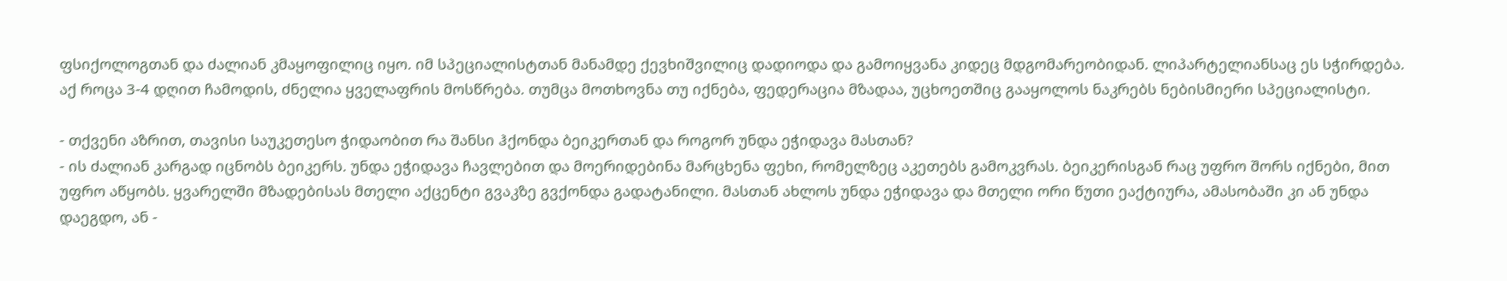ფსიქოლოგთან და ძალიან კმაყოფილიც იყო. იმ სპეციალისტთან მანამდე ქევხიშვილიც დადიოდა და გამოიყვანა კიდეც მდგომარეობიდან. ლიპარტელიანსაც ეს სჭირდება. აქ როცა 3-4 დღით ჩამოდის, ძნელია ყველაფრის მოსწრება. თუმცა მოთხოვნა თუ იქნება, ფედერაცია მზადაა, უცხოეთშიც გააყოლოს ნაკრებს ნებისმიერი სპეციალისტი.

- თქვენი აზრით, თავისი საუკეთესო ჭიდაობით რა შანსი ჰქონდა ბეიკერთან და როგორ უნდა ეჭიდავა მასთან?
- ის ძალიან კარგად იცნობს ბეიკერს. უნდა ეჭიდავა ჩავლებით და მოერიდებინა მარცხენა ფეხი, რომელზეც აკეთებს გამოკვრას. ბეიკერისგან რაც უფრო შორს იქნები, მით უფრო აწყობს. ყვარელში მზადებისას მთელი აქცენტი გვაკზე გვქონდა გადატანილი. მასთან ახლოს უნდა ეჭიდავა და მთელი ორი წუთი ეაქტიურა, ამასობაში კი ან უნდა დაეგდო, ან -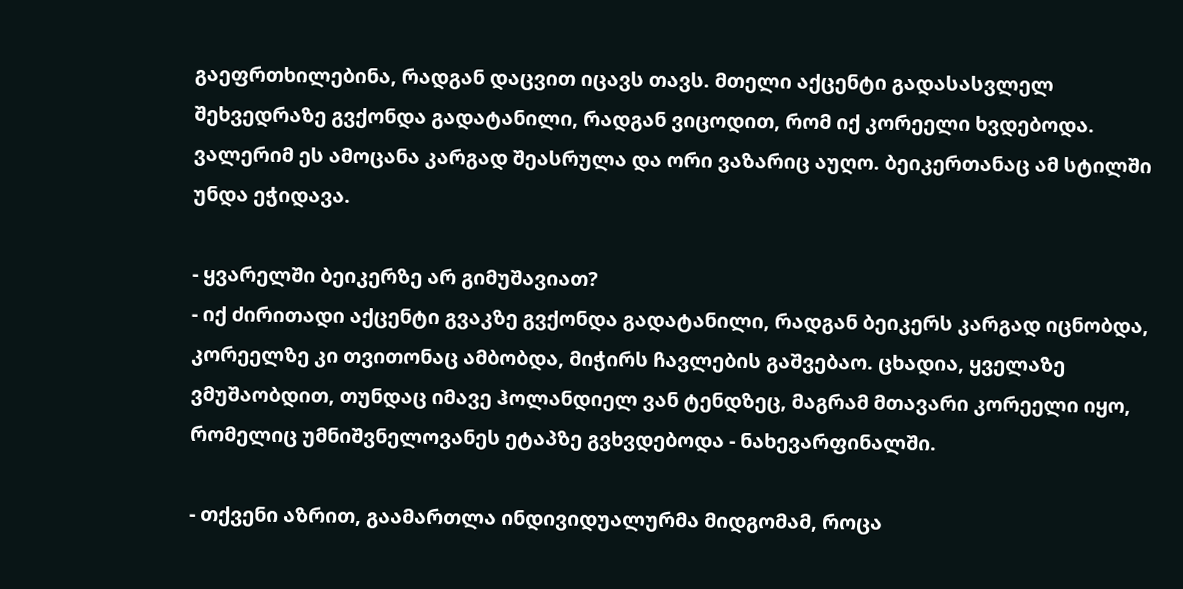გაეფრთხილებინა, რადგან დაცვით იცავს თავს. მთელი აქცენტი გადასასვლელ შეხვედრაზე გვქონდა გადატანილი, რადგან ვიცოდით, რომ იქ კორეელი ხვდებოდა. ვალერიმ ეს ამოცანა კარგად შეასრულა და ორი ვაზარიც აუღო. ბეიკერთანაც ამ სტილში უნდა ეჭიდავა.

- ყვარელში ბეიკერზე არ გიმუშავიათ?
- იქ ძირითადი აქცენტი გვაკზე გვქონდა გადატანილი, რადგან ბეიკერს კარგად იცნობდა, კორეელზე კი თვითონაც ამბობდა, მიჭირს ჩავლების გაშვებაო. ცხადია, ყველაზე ვმუშაობდით, თუნდაც იმავე ჰოლანდიელ ვან ტენდზეც, მაგრამ მთავარი კორეელი იყო, რომელიც უმნიშვნელოვანეს ეტაპზე გვხვდებოდა - ნახევარფინალში.

- თქვენი აზრით, გაამართლა ინდივიდუალურმა მიდგომამ, როცა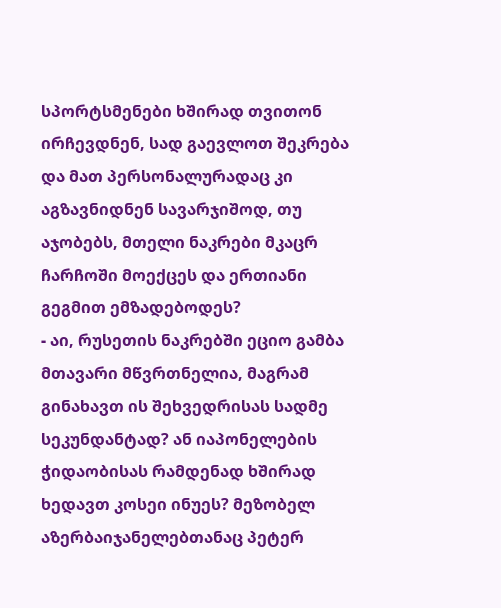სპორტსმენები ხშირად თვითონ ირჩევდნენ, სად გაევლოთ შეკრება და მათ პერსონალურადაც კი აგზავნიდნენ სავარჯიშოდ, თუ აჯობებს, მთელი ნაკრები მკაცრ ჩარჩოში მოექცეს და ერთიანი გეგმით ემზადებოდეს?
- აი, რუსეთის ნაკრებში ეციო გამბა მთავარი მწვრთნელია, მაგრამ გინახავთ ის შეხვედრისას სადმე სეკუნდანტად? ან იაპონელების ჭიდაობისას რამდენად ხშირად ხედავთ კოსეი ინუეს? მეზობელ აზერბაიჯანელებთანაც პეტერ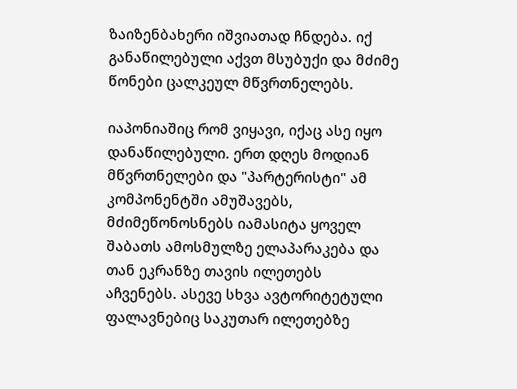ზაიზენბახერი იშვიათად ჩნდება. იქ განაწილებული აქვთ მსუბუქი და მძიმე წონები ცალკეულ მწვრთნელებს.

იაპონიაშიც რომ ვიყავი, იქაც ასე იყო დანაწილებული. ერთ დღეს მოდიან მწვრთნელები და "პარტერისტი" ამ კომპონენტში ამუშავებს, მძიმეწონოსნებს იამასიტა ყოველ შაბათს ამოსმულზე ელაპარაკება და თან ეკრანზე თავის ილეთებს აჩვენებს. ასევე სხვა ავტორიტეტული ფალავნებიც საკუთარ ილეთებზე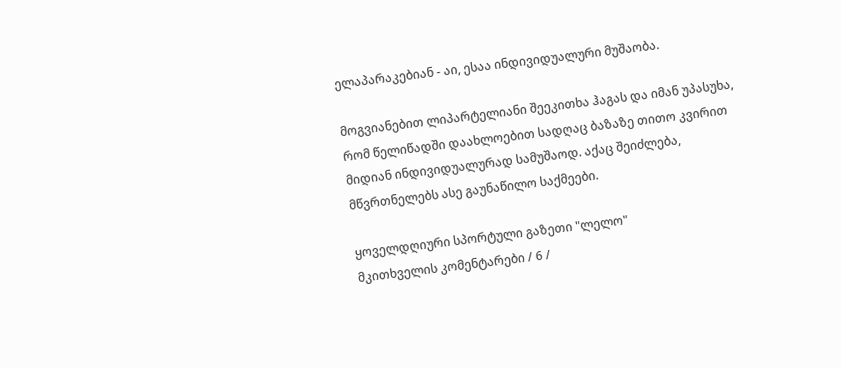ელაპარაკებიან - აი, ესაა ინდივიდუალური მუშაობა.

მოგვიანებით ლიპარტელიანი შეეკითხა ჰაგას და იმან უპასუხა, რომ წელიწადში დაახლოებით სადღაც ბაზაზე თითო კვირით მიდიან ინდივიდუალურად სამუშაოდ. აქაც შეიძლება, მწვრთნელებს ასე გაუნაწილო საქმეები.

ყოველდღიური სპორტული გაზეთი "ლელო"
მკითხველის კომენტარები / 6 /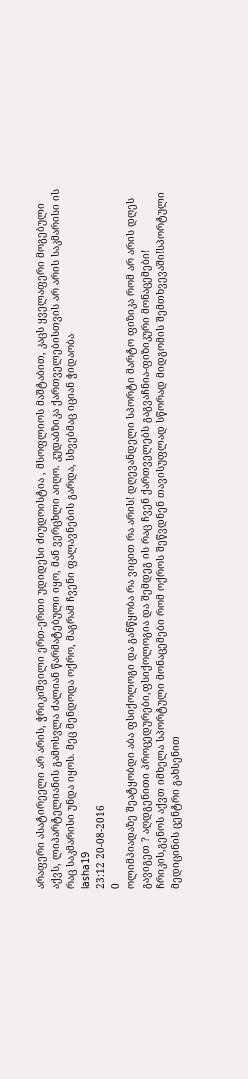არაფერი ასატირეელი არ არის, ჭრიკიშვილი ერთ-ერთი უდიდესი ძიუდოისტია , მსოფლიოს მაშტაბით, კაცს ყველაფერი მოგებული აქვს, ლიპარტელიანის გამოსვლა ძალიან წარმატებული იყო, მან ვერცხლი აიღო. კუდაბზიკა ქართველებისთვის არ არის საკმარისი ის რაც საკმარისი უნდა იყოს. მეც მენდოდა ოქრო, მაგრამ ჩვენი ფალავნების გარდა, სხვებმაც იციან ჭიდაობა
lasha19
23:12 20-08-2016
0
ოლიმპიადაზე შეატყობდი აბა ფსიქოლოგი და განწყობა რა ვიცით რა არის! დღევანდელი სპორტი მარტო ფიზიკა რომ არ არის დღეს გავიგეთ ? აღდგენითი პროცედურები,ფსიქოლოგია და შემდეგ ის რაც ჩვენ ქართველებს გაგვაჩნია-ფიზიკური მონაცემები! ჩრიკის,გენოს აქვთ იმხელა სპორტული მონაცემები რომ ოქროს შეწვდნენ თავისუფლად სწორად მიდგომის შემთხვევაში!სპორტული მედიცინის ცენტრი გახსენით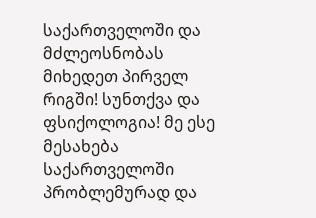საქართველოში და მძლეოსნობას მიხედეთ პირველ რიგში! სუნთქვა და ფსიქოლოგია! მე ესე მესახება საქართველოში პრობლემურად და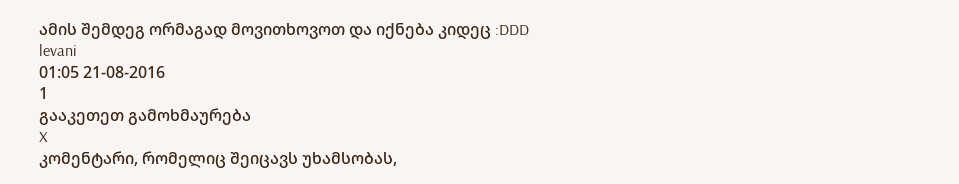ამის შემდეგ ორმაგად მოვითხოვოთ და იქნება კიდეც :DDD
levani
01:05 21-08-2016
1
გააკეთეთ გამოხმაურება
X
კომენტარი, რომელიც შეიცავს უხამსობას,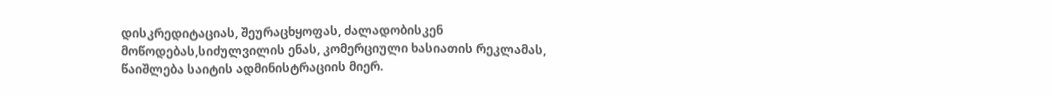დისკრედიტაციას, შეურაცხყოფას, ძალადობისკენ მოწოდებას,სიძულვილის ენას, კომერციული ხასიათის რეკლამას, წაიშლება საიტის ადმინისტრაციის მიერ.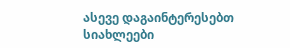ასევე დაგაინტერესებთ
სიახლეები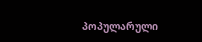პოპულარული